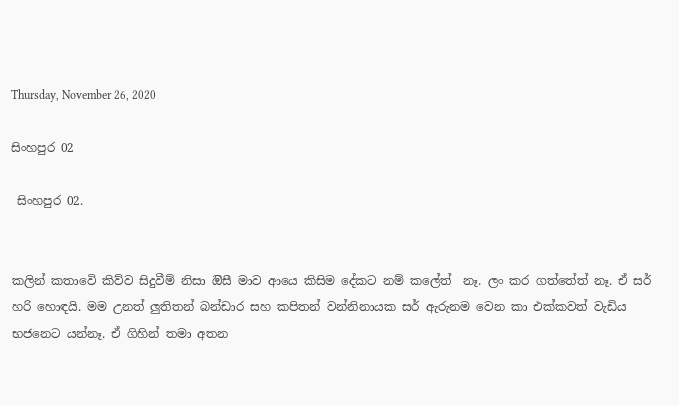Thursday, November 26, 2020

සිංහපුර 02

 සිංහපුර 02.


කලින් කතාවෙි කිව්ව සිදුවීම් නිසා ඔිසී මාව ආයෙ කිසිම දේකට නම් කලේත්  නෑ. ලං කර ගත්තේත් නෑ. ඒ සර් හරි හොඳයි. මම උනත් ලුතිතන් බන්ඩාර සහ කපිතන් වන්නිනායක සර් ඇරුනම වෙන කා එක්කවත් වැඩිය භජනෙට යන්නෑ. ඒ ගිහින් තමා අතන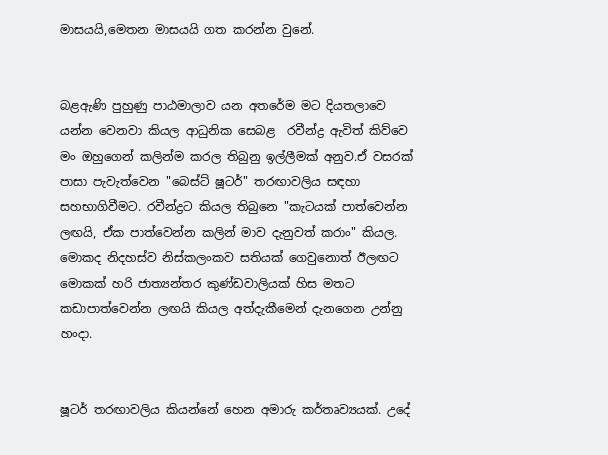මාසයයි,මෙතන මාසයයි ගත කරන්න වුනේ.


බළඇණි පුහුණු පාඨමාලාව යන අතරේම මට දියතලාවෙ යන්න වෙනවා කියල ආධුනික සෙබළ  රවීන්ද්‍ර ඇවිත් කිව්වෙ මං ඔහුගෙන් කලින්ම කරල තිබුනු ඉල්ලීමක් අනුව.ඒ වසරක් පාසා පැවැත්වෙන "බෙස්ට් ෂූටර්" තරඟාවලිය සඳහා සහභාගිවීමට. රවීන්ද්‍රට කියල තිබුනෙ "කැටයක් පාත්වෙන්න ලඟයි, ඒක පාත්වෙන්න කලින් මාව දැනුවත් කරාං" කියල. මොකද නිදහස්ව නිස්කලංකව සතියක් ගෙවුනොත් ඊලඟට මොකක් හරි ජාත්‍යන්තර කුණ්ඩවාලියක් හිස මතට කඩාපාත්වෙන්න ලඟයි කියල අත්දැකීමෙන් දැනගෙන උන්නු හංදා.


ෂූටර් තරඟාවලිය කියන්නේ හෙන අමාරු කර්තෘව්‍යයක්. උදේ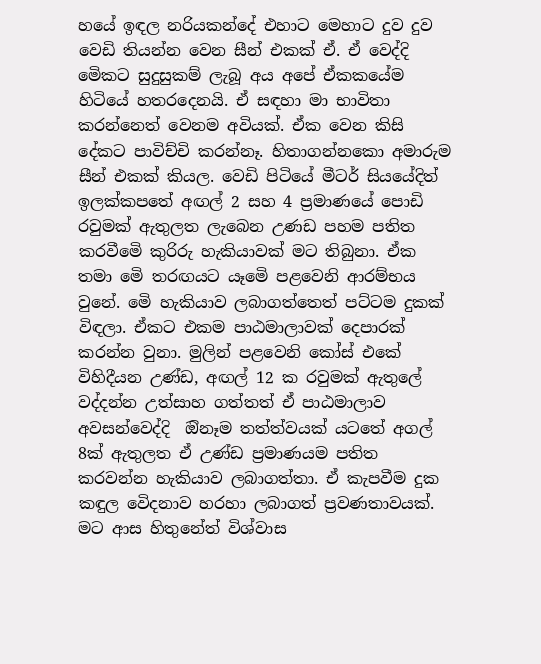හයේ ඉඳල නරියකන්දේ එහාට මෙහාට දුව දුව වෙඩි තියන්න වෙන සීන් එකක් ඒ. ඒ වෙද්දි මෙිකට සුදුසුකම් ලැබූ අය අපේ ඒකකයේම හිටියේ හතරදෙනයි. ඒ සඳහා මා භාවිතා කරන්නෙත් වෙනම අවියක්. ඒක වෙන කිසි දේකට පාවිච්චි කරන්නෑ. හිතාගන්නකො අමාරුම සීන් එකක් කියල. වෙඩි පිටියේ මීටර් සියයේදිත් ඉලක්කපතේ අඟල් 2 සහ 4 ප්‍රමාණයේ පොඩි රවුමක් ඇතුලත ලැබෙන උණඩ පහම පතිත කරවීමෙි කුරිරු හැකියාවක් මට තිබුනා. ඒක තමා මෙි තරඟයට යෑමෙි පළවෙනි ආරම්භය වුනේ. මෙි හැකියාව ලබාගත්තෙත් පට්ටම දුකක් විඳලා. ඒකට එකම පාඨමාලාවක් දෙපාරක් කරන්න වුනා. මුලින් පළවෙනි කෝස් එකේ විහිදීයන උණ්ඩ, අඟල් 12 ක රවුමක් ඇතුලේ වද්දන්න උත්සාහ ගත්තත් ඒ පාඨමාලාව අවසන්වෙද්දි  ඔිනෑම තත්ත්වයක් යටතේ අගල් 8ක් ඇතුලත ඒ උණ්ඩ ප්‍රමාණයම පතිත කරවන්න හැකියාව ලබාගත්තා. ඒ කැපවීම දුක කඳුල වෙිදනාව හරහා ලබාගත් ප්‍රවණතාවයක්. මට ආස හිතුනේත් විශ්වාස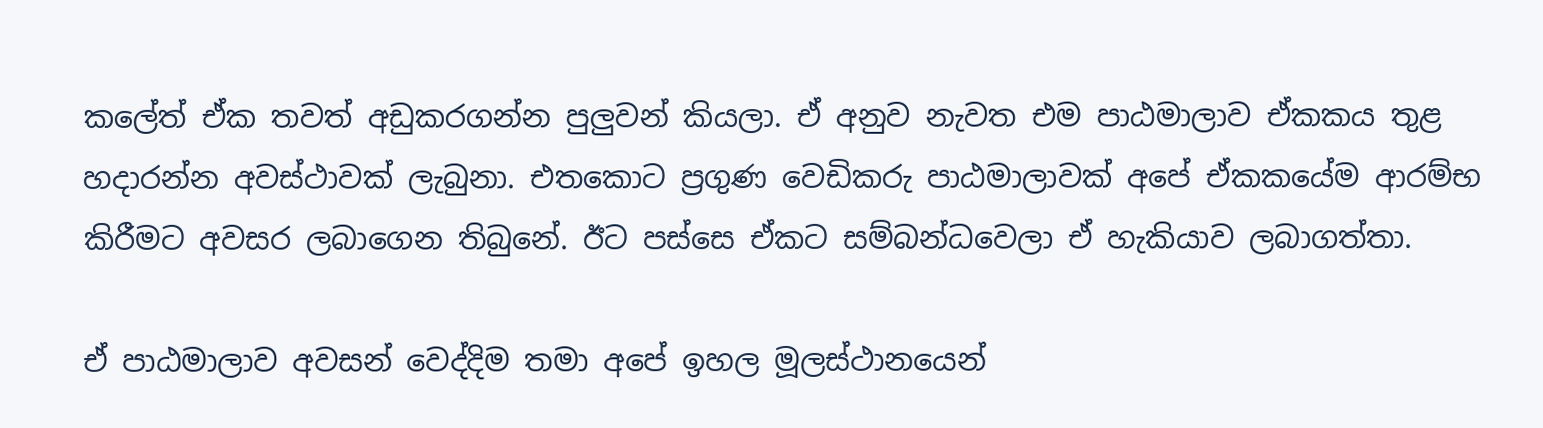කලේත් ඒක තවත් අඩුකරගන්න පුලුවන් කියලා. ඒ අනුව නැවත එම පාඨමාලාව ඒකකය තුළ හදාරන්න අවස්ථාවක් ලැබුනා. එතකොට ප්‍රගුණ වෙඩිකරු පාඨමාලාවක් අපේ ඒකකයේම ආරම්භ කිරීමට අවසර ලබාගෙන තිබුනේ. ඊට පස්සෙ ඒකට සම්බන්ධවෙලා ඒ හැකියාව ලබාගත්තා.

ඒ පාඨමාලාව අවසන් වෙද්දිම තමා අපේ ඉහල මූලස්ථානයෙන්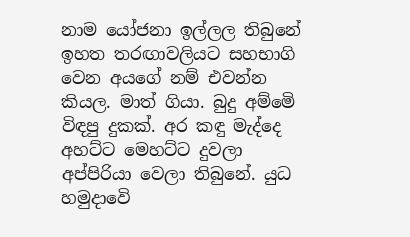නාම යෝජනා ඉල්ලල තිබුනේ ඉහත තරඟාවලියට සහභාගි වෙන අයගේ නම් එවන්න කියල. මාත් ගියා. බුදු අම්මෙි විඳපු දුකක්. අර කඳු මැද්දෙ අහට්ට මෙහට්ට දුවලා අප්පිරියා වෙලා තිබුනේ. යුධ හමුදාවෙි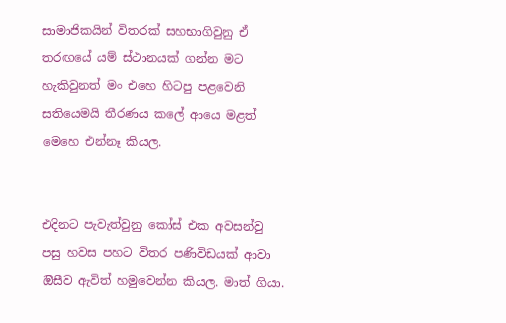සාමාජිකයින් විතරක් සහභාගිවුනු ඒ තරඟයේ යම් ස්ථානයක් ගන්න මට හැකිවුනත් මං එහෙ හිටපු පළවෙනි සතියෙමයි තීරණය කලේ ආයෙ මළත් මෙහෙ එන්නෑ කියල.


එදිනට පැවැත්වුනු කෝස් එක අවසන්වු පසු හවස පහට විතර පණිවිඩයක් ආවා ඔිසීව ඇවිත් හමුවෙන්න කියල. මාත් ගියා.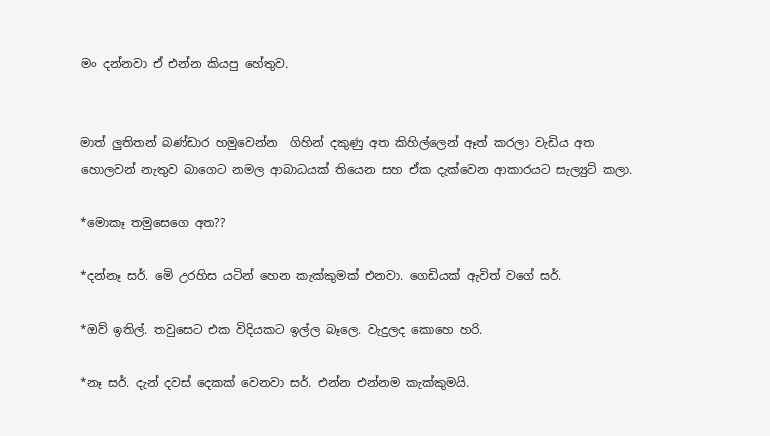මං දන්නවා ඒ එන්න කියපු හේතුව.


මාත් ලුතිතන් බණ්ඩාර හමුවෙන්න  ගිහින් දකුණු අත කිහිල්ලෙන් ඈත් කරලා වැඩිය අත හොලවන් නැතුව බාගෙට නමල ආබාධයක් තියෙන සහ ඒක දැක්වෙන ආකාරයට සැල්‍යුට් කලා.

*මොකෑ තමුසෙගෙ අත??

*දන්නෑ සර්. මෙි උරහිස යටින් හෙන කැක්කුමක් එනවා. ගෙඩියක් ඇවිත් වගේ සර්.

*ඔව් ඉතිල්. තවුසෙට එක විදියකට ඉල්ල බෑලෙ. වැදුලද කොහෙ හරි.

*නෑ සර්. දැන් දවස් දෙකක් වෙනවා සර්. එන්න එන්නම කැක්කුමයි.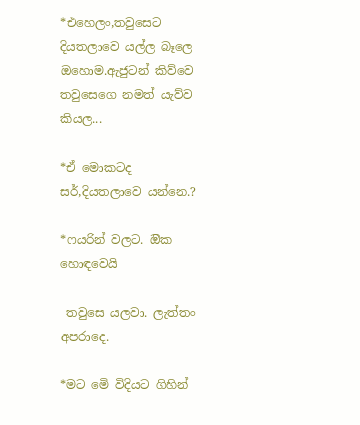*එහෙලං,තවුසෙට දියතලාවෙ යල්ල බෑලෙ ඔහොම.ඇජුටන් කිව්වෙ තවුසෙගෙ නමත් යැව්ව කියල...

*ඒ මොකටද සර්,දියතලාවෙ යන්නෙ.?

*ෆයරින් වලට. ඔික හොඳවෙයි

 තවුසෙ යලවා. ලැත්තං අපරාදෙ.

*මට මෙි විදියට ගිහින්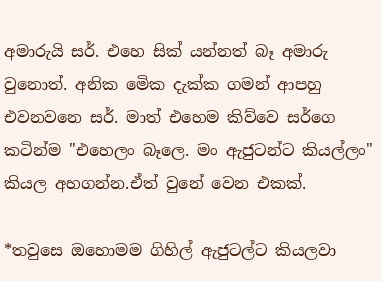අමාරුයි සර්. එහෙ සික් යන්නත් බෑ අමාරු වුනොත්. අනික මෙික දැක්ක ගමන් ආපහු එවනවනෙ සර්. මාත් එහෙම කිව්වෙ සර්ගෙ කටින්ම "එහෙලං බෑලෙ. මං ඇජුටන්ට කියල්ලං" කියල අහගන්න.ඒත් වුනේ වෙන එකක්.

*තවුසෙ ඔහොමම ගිහිල් ඇජුටල්ට කියලවා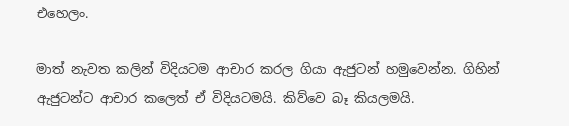එහෙලං.

මාත් නැවත කලින් විදියටම ආචාර කරල ගියා ඇජුටන් හමුවෙන්න. ගිහින් ඇජුටන්ට ආචාර කලෙත් ඒ විදියටමයි. කිව්වෙ බෑ කියලමයි.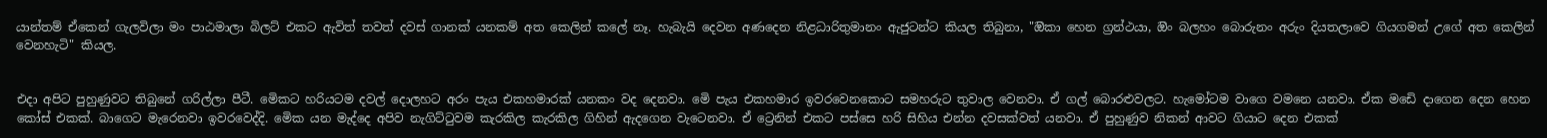යාන්තම් ඒකෙන් ගැලවිලා මං පාඨමාලා බිලට් එකට ඇවිත් තවත් දවස් ගානක් යනකම් අත කෙලින් කලේ නෑ. හැබැයි දෙවන අණදෙන නිළධාරිතුමානං ඇජුටන්ට කියල තිබුනා, "ඔිකා හෙන ග්‍රන්ථයා, ඔිං බලහං බොරුනං අරුං දියතලාවෙ ගියගමන් උගේ අත කෙලින් වෙනහැටි" කියල.


එදා අපිට පුහුණුවට තිබුනේ ගරිල්ලා පීටී. මෙිකට හරියටම දවල් දොලහට අරං පැය එකහමාරක් යනකං වද දෙනවා. මෙි පැය එකහමාර ඉවරවෙනකොට සමහරුට තුවාල වෙනවා. ඒ ගල් බොරළුවලට. හැමෝටම වාගෙ වමනෙ යනවා. ඒක මඩෙි දාගෙන දෙන හෙන කෝස් එකක්. බාගෙට මැරෙනවා ඉවරවෙද්දි. මෙික යන මැද්දෙ අපිව නැගිට්ටුවම කැරකිල කැරකිල ගිහින් ඇදගෙන වැටෙනවා. ඒ ට්‍රෙනින් එකට පස්සෙ හරි සිහිය එන්න දවසක්වත් යනවා. ඒ පුහුණුව නිකන් ආවට ගියාට දෙන එකක්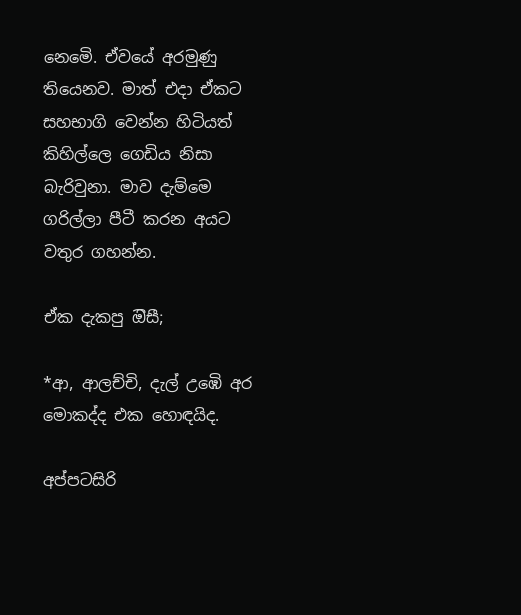නෙමෙි. ඒවයේ අරමුණු තියෙනව. මාත් එදා ඒකට සහභාගි වෙන්න හිටියත් කිහිල්ලෙ ගෙඩිය නිසා බැරිවුනා. මාව දැම්මෙ ගරිල්ලා පීටී කරන අයට වතුර ගහන්න.

ඒක දැකපු ඔිසී;

*ආ, ආලච්චි, දැල් උඹෙි අර මොකද්ද එක හොඳයිද.

අප්පටසිරි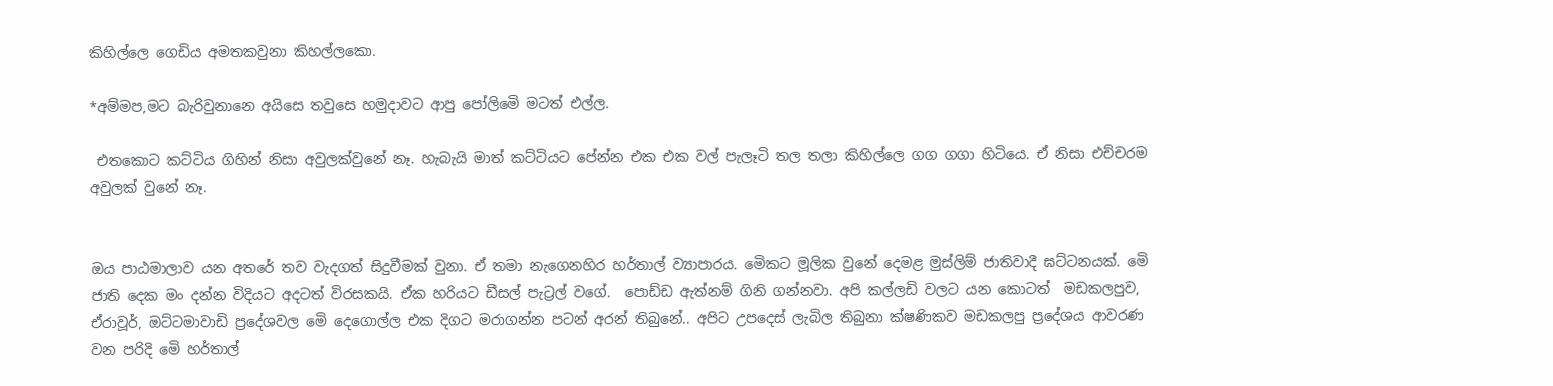කිහිල්ලෙ ගෙඩිය අමතකවුනා කිහල්ලකො.

*අම්මප,මට බැරිවුනානෙ අයිසෙ තවුසෙ හමුදාවට ආපු පෝලිමෙි මටත් එල්ල.

 එතකොට කට්ටිය ගිහින් නිසා අවුලක්වුනේ නෑ. හැබැයි මාත් කට්ටියට පේන්න එක එක වල් පැලෑටි තල තලා කිහිල්ලෙ ගග ගගා හිටියෙ. ඒ නිසා එච්චරම අවුලක් වුනේ නෑ.


ඔය පාඨමාලාව යන අතරේ තව වැදගත් සිදුවීමක් වුනා. ඒ තමා නැගෙනහිර හර්තාල් ව්‍යාපාරය. මෙිකට මූලික වුනේ දෙමළ මුස්ලිම් ජාතිවාදී ඝට්ටනයක්. මෙි ජාති දෙක මං දන්න විදියට අදටත් විරසකයි. ඒක හරියට ඩීසල් පැට්‍රල් වගේ.  පොඩ්ඩ ඇත්නම් ගිනි ගන්නවා. අපි කල්ලඩි වලට යන කොටත්  මඩකලපුව, ඒරාවූර්, ඔට්ටමාවාඩි ප්‍රදේශවල මෙි දෙගොල්ල එක දිගට මරාගන්න පටන් අරන් තිබුනේ.. අපිට උපදෙස් ලැබිල තිබුනා ක්ෂණිකව මඩකලපු ප්‍රදේශය ආවරණ වන පරිදි මෙි හර්තාල්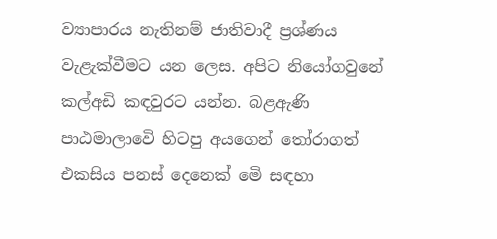ව්‍යාපාරය නැතිනම් ජාතිවාදී ප්‍රශ්ණය වැළැක්වීමට යන ලෙස. අපිට නියෝගවුනේ කල්අඩි කඳවුරට යන්න. බළඇණි පාඨමාලාවෙි හිටපු අයගෙන් තෝරාගත් එකසිය පනස් දෙනෙක් මෙි සඳහා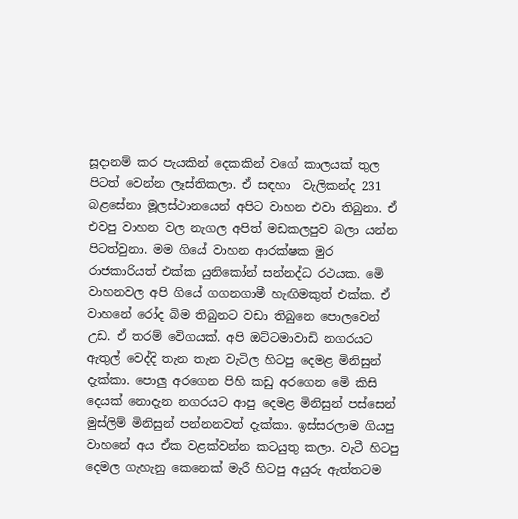සූදානම් කර පැයකින් දෙකකින් වගේ කාලයක් තුල පිටත් වෙන්න ලෑස්තිකලා. ඒ සඳහා  වැලිකන්ද 231 බළසේනා මූලස්ථානයෙන් අපිට වාහන එවා තිබුනා. ඒ එවපු වාහන වල නැගල අපිත් මඩකලපුව බලා යන්න පිටත්වුනා. මම ගියේ වාහන ආරක්ෂක මුර රාජකාරියත් එක්ක යුනිකෝන් සන්නද්ධ රථයක. මෙි වාහනවල අපි ගියේ ගගනගාමී හැඟිමකුත් එක්ක. ඒ වාහනේ රෝද බිම තිබුනට වඩා තිබුනෙ පොලවෙන් උඩ. ඒ තරම් වෙිගයක්. අපි ඔට්ටමාවාඩි නගරයට ඇතුල් වෙද්දි තැන තැන වැටිල හිටපු දෙමළ මිනිසුන් දැක්කා. පොලු අරගෙන පිහි කඩු අරගෙන මෙි කිසි දෙයක් නොදැන නගරයට ආපු දෙමළ මිනිසුන් පස්සෙන් මුස්ලිම් මිනිසුන් පන්නනවත් දැක්කා. ඉස්සරලාම ගියපු වාහනේ අය ඒක වළක්වන්න කටයුතු කලා. වැටී හිටපු දෙමල ගැහැනු කෙනෙක් මැරී හිටපු අයුරු ඇත්තටම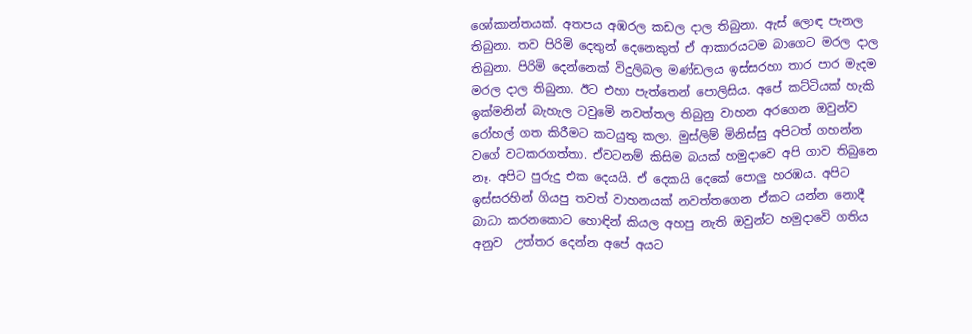ශෝකාන්තයක්. අතපය අඹරල කඩල දාල තිබුනා. ඇස් ලොඳ පැනල තිබුනා. තව පිරිමි දෙතුන් දෙනෙකුත් ඒ ආකාරයටම බාගෙට මරල දාල තිබුනා. පිරිමි දෙන්නෙක් විදුලිබල මණ්ඩලය ඉස්සරහා තාර පාර මැදම මරල දාල තිබුනා. ඊට එහා පැත්තෙන් පොලිසිය. අපේ කට්ටියක් හැකි ඉක්මනින් බැහැල ටවුමෙි නවත්තල තිබුනු වාහන අරගෙන ඔවුන්ව රෝහල් ගත කිරීමට කටයුතු කලා. මුස්ලිම් මිනිස්සු අපිටත් ගහන්න වගේ වටකරගත්තා. ඒවටනම් කිසිම බයක් හමුදාවෙ අපි ගාව තිබුනෙ නෑ. අපිට පුරුදු එක දෙයයි. ඒ දෙකයි දෙකේ පොලු හරඹය. අපිට ඉස්සරහින් ගියපු තවත් වාහනයක් නවත්තගෙන ඒකට යන්න නොදී බාධා කරනකොට හොඳින් කියල අහපු නැති ඔවුන්ට හමුදාවෙි ගතිය අනුව  උත්තර දෙන්න අපේ අයට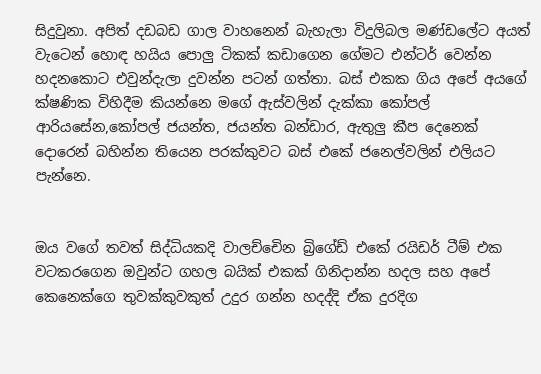සිදුවුනා. අපිත් දඩබඩ ගාල වාහනෙන් බැහැලා විදුලිබල මණ්ඩලේට අයත් වැටෙන් හොඳ හයිය පොලු ටිකක් කඩාගෙන ගේමට එන්ටර් වෙන්න හදනකොට එවුන්දැලා දුවන්න පටන් ගත්තා. බස් එකක ගිය අපේ අයගේ ක්ෂණික විහිදීම කියන්නෙ මගේ ඇස්වලින් දැක්කා කෝපල් ආරියසේන,කෝපල් ජයන්ත, ජයන්ත බන්ඩාර, ඇතුලු කීප දෙනෙක් දොරෙන් බහින්න තියෙන පරක්කුවට බස් එකේ ජනෙල්වලින් එලියට පැන්නෙ.


ඔය වගේ තවත් සිද්ධියකදි වාලච්චෙින බ්‍රිගේඩ් එකේ රයිඩර් ටීම් එක වටකරගෙන ඔවුන්ට ගහල බයික් එකක් ගිනිදාන්න හදල සහ අපේ කෙනෙක්ගෙ තුවක්කුවකුත් උදුර ගන්න හදද්දි ඒක දුරදිග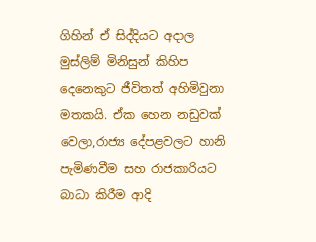ගිහින් ඒ සිද්දියට අදාල මුස්ලිම් මිනිසුන් කිහිප දෙනෙකුට ජීවිතත් අහිමිවුනා මතකයි. ඒක හෙන නඩුවක් වෙලා,රාජ්‍ය දේපළවලට හානි පැමිණවීම සහ රාජකාරියට බාධා කිරීම ආදි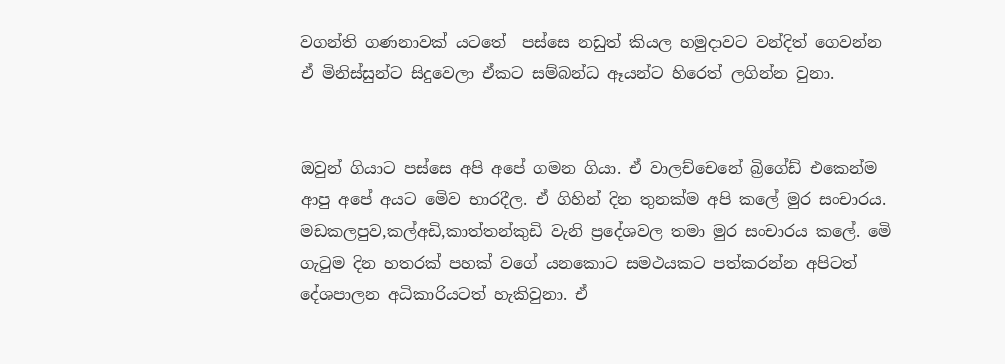වගන්ති ගණනාවක් යටතේ  පස්සෙ නඩුත් කියල හමුදාවට වන්දිත් ගෙවන්න ඒ මිනිස්සුන්ට සිදුවෙලා ඒකට සම්බන්ධ ඈයන්ට හිරෙත් ලගින්න වුනා.


ඔවුන් ගියාට පස්සෙ අපි අපේ ගමන ගියා. ඒ වාලච්චෙනේ බ්‍රිගේඩ් එකෙන්ම ආපු අපේ අයට මෙිව භාරදීල. ඒ ගිහින් දින තුනක්ම අපි කලේ මුර සංචාරය. මඩකලපුව,කල්අඩි,කාත්තන්කුඩි වැනි ප්‍රදේශවල තමා මුර සංචාරය කලේ. මෙි ගැටුම දින හතරක් පහක් වගේ යනකොට සමථයකට පත්කරන්න අපිටත් දේශපාලන අධිකාරියටත් හැකිවුනා. ඒ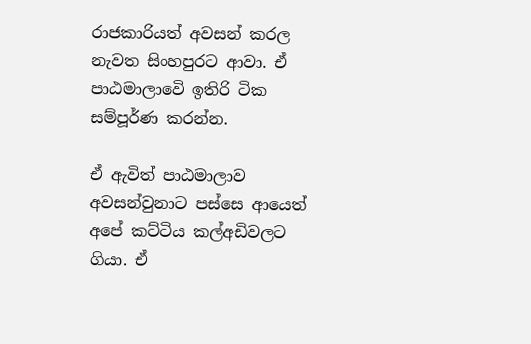රාජකාරියත් අවසන් කරල නැවත සිංහපුරට ආවා. ඒ පාඨමාලාවෙි ඉතිරි ටික සම්පූර්ණ කරන්න.

ඒ ඇවිත් පාඨමාලාව අවසන්වුනාට පස්සෙ ආයෙත් අපේ කට්ටිය කල්අඩිවලට ගියා. ඒ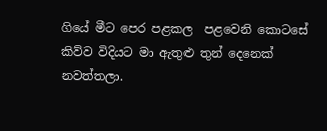ගියේ මීට පෙර පළකල  පළවෙනි කොටසේ කිව්ව විදියට මා ඇතුළු තුන් දෙනෙක් නවත්තලා.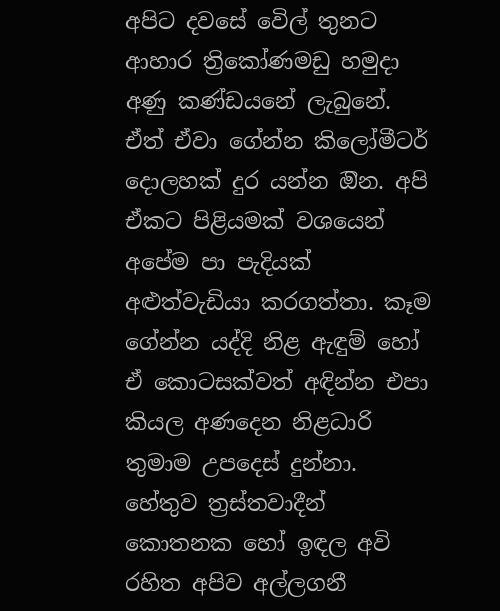අපිට දවසේ වෙිල් තුනට ආහාර ත්‍රිකෝණමඩු හමුදා අණු කණ්ඩයනේ ලැබුනේ. ඒත් ඒවා ගේන්න කිලෝමීටර් දොලහක් දුර යන්න ඔින. අපි ඒකට පිළියමක් වශයෙන් අපේම පා පැදියක් අළුත්වැඩියා කරගත්තා. කෑම ගේන්න යද්දි නිළ ඇඳුම් හෝ ඒ කොටසක්වත් අඳින්න එපා කියල අණදෙන නිළධාරි තුමාම උපදෙස් දුන්නා. හේතුව ත්‍රස්තවාදීන් කොතනක හෝ ඉඳල අවි රහිත අපිව අල්ලගනී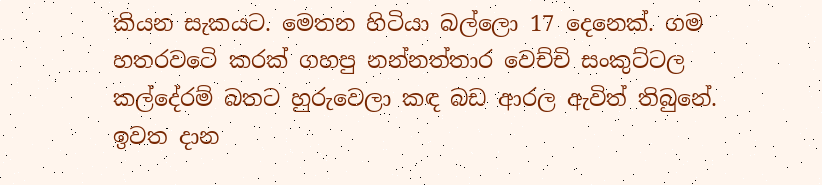කියන සැකයට. මෙතන හිටියා බල්ලො 17 දෙනෙක්. ගම හතරවටෙි කරක් ගහපු නන්නත්තාර වෙච්චි සංකුට්ටල කල්දේරම් බතට හුරුවෙලා කඳ බඩ ආරල ඇවිත් තිබුනේ. ඉවත දාන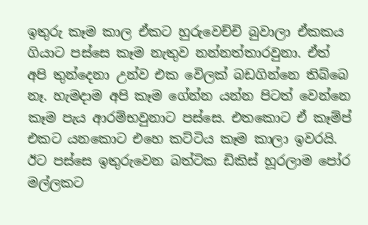ඉතුරු කෑම කාල ඒකට හුරුවෙච්චි බුවාලා ඒකකය ගියාට පස්සෙ කෑම නැතුව නන්නත්තාරවුනා. ඒත් අපි තුන්දෙනා උන්ව එක වෙිලක් බඩගින්නෙ තිබ්බෙ නෑ. හැමදාම අපි කෑම ගේන්න යන්න පිටත් වෙන්නෙ කෑම පැය ආරම්භවුනාට පස්සෙ. එතකොට ඒ කෑම්ප් එකට යනකොට එහෙ කට්ටිය කෑම කාලා ඉවරයි. ඊට පස්සෙ ඉතුරුවෙන බත්ටික ඩිකිස් හූරලාම පෝර මල්ලකට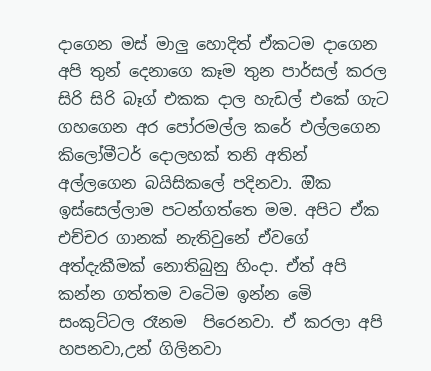දාගෙන මස් මාලු හොදිත් ඒකටම දාගෙන අපි තුන් දෙනාගෙ කෑම තුන පාර්සල් කරල සිරි සිරි බෑග් එකක දාල හැඩල් එකේ ගැට ගහගෙන අර පෝරමල්ල කරේ එල්ලගෙන කිලෝමීටර් දොලහක් තනි අතින් අල්ලගෙන බයිසිකලේ පදිනවා. ඔික ඉස්සෙල්ලාම පටන්ගත්තෙ මම. අපිට ඒක එච්චර ගානක් නැතිවුනේ ඒවගේ අත්දැකීමක් නොතිබුනු හිංදා. ඒත් අපි කන්න ගත්තම වටෙිම ඉන්න මෙි සංකුට්ටල රෑනම  පිරෙනවා. ඒ කරලා අපි හපනවා,උන් ගිලිනවා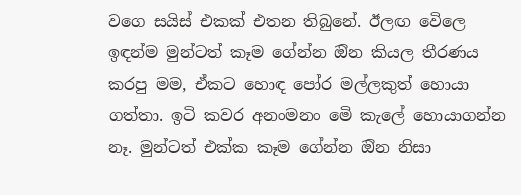වගෙ සයිස් එකක් එතන තිබුනේ. ඊලඟ වෙිලෙ ඉඳන්ම මුන්ටත් කෑම ගේන්න ඔින කියල තීරණය කරපු මම, ඒකට හොඳ පෝර මල්ලකුත් හොයා ගත්තා. ඉටි කවර අනංමනං මෙි කැලේ හොයාගන්න නෑ. මුන්ටත් එක්ක කෑම ගේන්න ඔින නිසා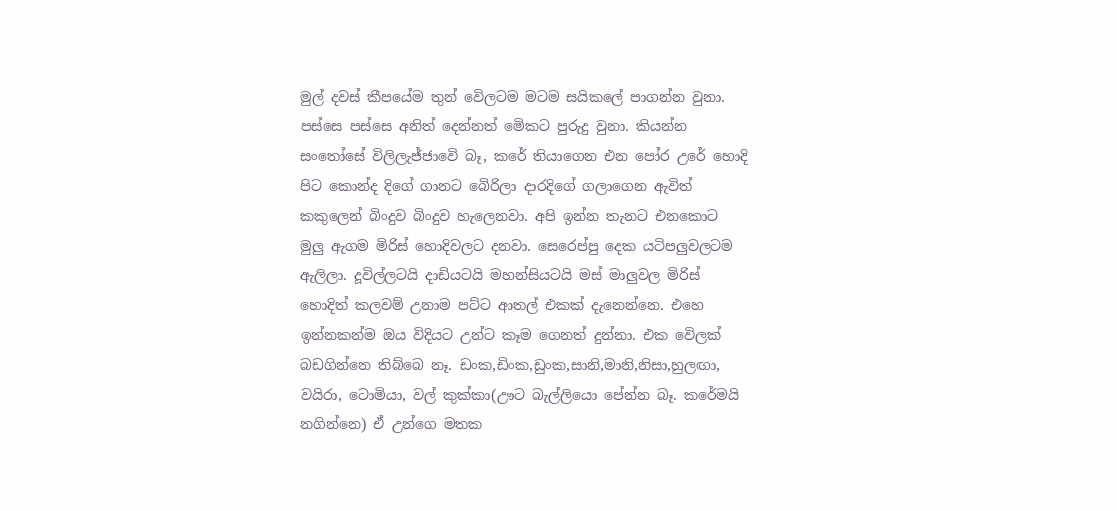මුල් දවස් කීපයේම තුන් වෙිලටම මටම සයිකලේ පාගන්න වුනා. පස්සෙ පස්සෙ අනිත් දෙන්නත් මෙිකට පුරුදු වුනා. කියන්න සංතෝසේ විලිලැජ්ජාවෙි බෑ, කරේ තියාගෙන එන පෝර උරේ හොදි පිට කොන්ද දිගේ ගානට බෙිරිලා දාරදිගේ ගලාගෙන ඇවිත් කකුලෙන් බිංදුව බිංදුව හැලෙනවා. අපි ඉන්න තැනට එනකොට මුලු ඇගම මිරිස් හොදිවලට දනවා. සෙරෙප්පු දෙක යටිපලුවලටම ඇලිලා. දූවිල්ලටයි දාඩියටයි මහන්සියටයි මස් මාලුවල මිරිස් හොදිත් කලවම් උනාම පට්ට ආතල් එකක් දැනෙන්නෙ. එහෙ ඉන්නකන්ම ඔය විදියට උන්ට කෑම ගෙනත් දුන්නා. එක වෙිලක් බඩගින්නෙ තිබ්බෙ නෑ. ඩංක,ඩිංක,ඩුංක,සානි,මානි,නිසා,හුලඟා, වයිරා, ටොමියා, වල් කුක්කා(ඌට බැල්ලියො පේන්න බෑ. කරේමයි නගින්නෙ) ඒ උන්ගෙ මතක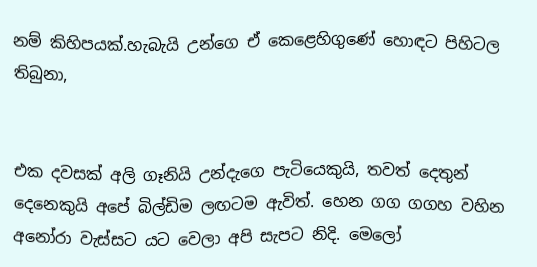නම් කිහිපයක්.හැබැයි උන්ගෙ ඒ කෙළෙහිගුණේ හොඳට පිහිටල තිබුනා,


එක දවසක් අලි ගෑනියි උන්දැගෙ පැටියෙකුයි, තවත් දෙතුන් දෙනෙකුයි අපේ බිල්ඩිම ලඟටම ඇවිත්. හෙන ගග ගගහ වහින අනෝරා වැස්සට යට වෙලා අපි සැපට නිදි. මෙලෝ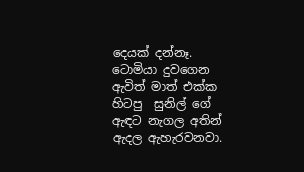දෙයක් දන්නෑ. ටොමියා දුවගෙන ඇවිත් මාත් එක්ක හිටපු  සුනිල් ගේ ඇඳට නැගල අතින් ඇදල ඇහැරවනවා.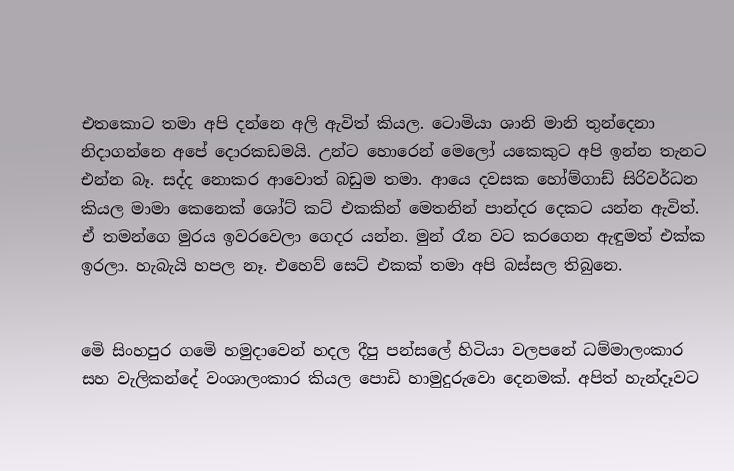එතකොට තමා අපි දන්නෙ අලි ඇවිත් කියල. ටොමියා ශානි මානි තුන්දෙනා නිදාගන්නෙ අපේ දොරකඩමයි. උන්ට හොරෙන් මෙලෝ යකෙකුට අපි ඉන්න තැනට එන්න බෑ. සද්ද නොකර ආවොත් බඩුම තමා. ආයෙ දවසක හෝම්ගාඩ් සිරිවර්ධන කියල මාමා කෙනෙක් ශෝට් කට් එකකින් මෙතනින් පාන්දර දෙකට යන්න ඇවිත්. ඒ තමන්ගෙ මුරය ඉවරවෙලා ගෙදර යන්න. මුන් රෑන වට කරගෙන ඇඳුමත් එක්ක ඉරලා. හැබැයි හපල නෑ. එහෙව් සෙට් එකක් තමා අපි බස්සල තිබුනෙ.


මෙි සිංහපුර ගමෙි හමුදාවෙන් හදල දීපු පන්සලේ හිටියා වලපනේ ධම්මාලංකාර සහ වැලිකන්දේ වංශාලංකාර කියල පොඩි හාමුදුරුවො දෙනමක්. අපිත් හැන්දෑවට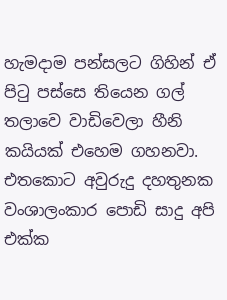හැමදාම පන්සලට ගිහින් ඒ පිටු පස්සෙ තියෙන ගල්  තලාවෙ වාඩිවෙලා හීනි කයියක් එහෙම ගහනවා. එතකොට අවුරුදු දහතුනක වංශාලංකාර පොඩි සාදු අපි එක්ක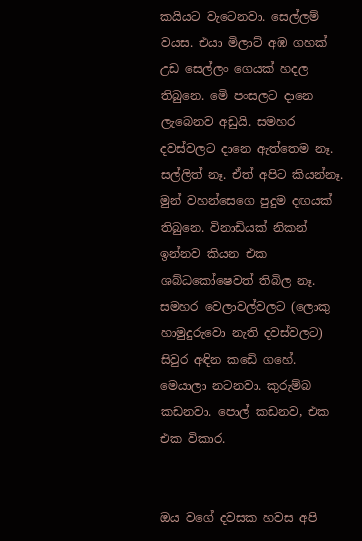කයියට වැටෙනවා. සෙල්ලම් වයස. එයා මිලාට් අඹ ගහක් උඩ සෙල්ලං ගෙයක් හදල තිබුනෙ. මෙි පංසලට දානෙ ලැබෙනව අඩුයි. සමහර දවස්වලට දානෙ ඇත්තෙම නෑ. සල්ලිත් නෑ. ඒත් අපිට කියන්නෑ. මුන් වහන්සෙගෙ පුදුම දඟයක් තිබුනෙ. විනාඩියක් නිකන් ඉන්නව කියන එක ශබ්ධකෝෂෙවත් තිබිල නෑ. සමහර වෙලාවල්වලට (ලොකු හාමුදුරුවො නැති දවස්වලට) සිවුර අඳින කඩෙි ගහේ. මෙයාලා නටනවා. කුරුම්බ කඩනවා. පොල් කඩනව, එක එක විකාර.


ඔය වගේ දවසක හවස අපි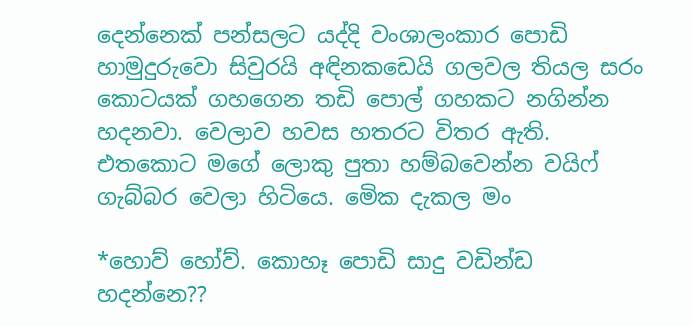දෙන්නෙක් පන්සලට යද්දි වංශාලංකාර පොඩි හාමුදුරුවො සිවුරයි අඳිනකඩෙයි ගලවල තියල සරං කොටයක් ගහගෙන තඩි පොල් ගහකට නගින්න හදනවා. වෙලාව හවස හතරට විතර ඇති. එතකොට මගේ ලොකු පුතා හම්බවෙන්න වයිෆ් ගැබ්බර වෙලා හිටියෙ. මෙික දැකල මං

*හොව් හෝව්. කොහෑ පොඩි සාදු වඩින්ඩ හදන්නෙ??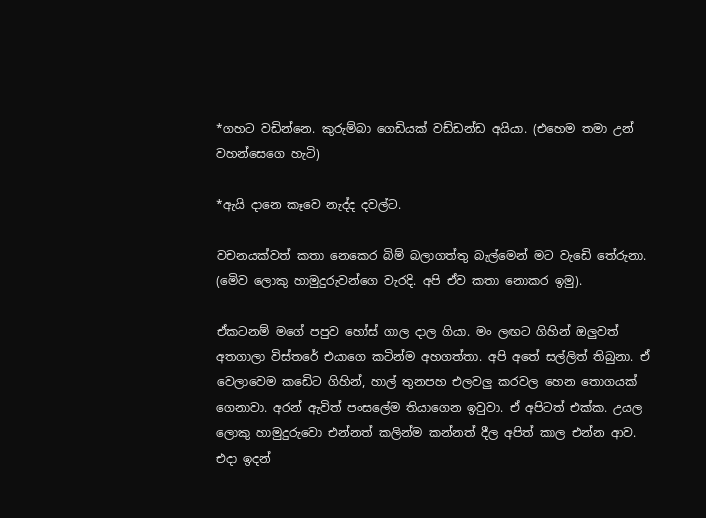*ගහට වඩින්නෙ. කුරුම්බා ගෙඩියක් වඩ්ඩන්ඩ අයියා. (එහෙම තමා උන් වහන්සෙගෙ හැටි)

*ඇයි දානෙ කෑවෙ නැද්ද දවල්ට.

වචනයක්වත් කතා නෙකෙර බිම් බලාගත්තු බැල්මෙන් මට වැඩෙි තේරුනා. (මෙිව ලොකු හාමුදුරුවන්ගෙ වැරදි. අපි ඒව කතා නොකර ඉමු).

ඒකටනම් මගේ පපුව හෝස් ගාල දාල ගියා. මං ලඟට ගිහින් ඔලුවත් අතගාලා විස්තරේ එයාගෙ කටින්ම අහගත්තා. අපි අතේ සල්ලිත් තිබුනා. ඒ වෙලාවෙම කඩෙිට ගිහින්, හාල් තුනපහ එලවලු කරවල හෙන තොගයක් ගෙනාවා. අරන් ඇවිත් පංසලේම තියාගෙන ඉවුවා. ඒ අපිටත් එක්ක. උයල ලොකු හාමුදුරුවො එන්නත් කලින්ම කන්නත් දීල අපිත් කාල එන්න ආව. එදා ඉදන්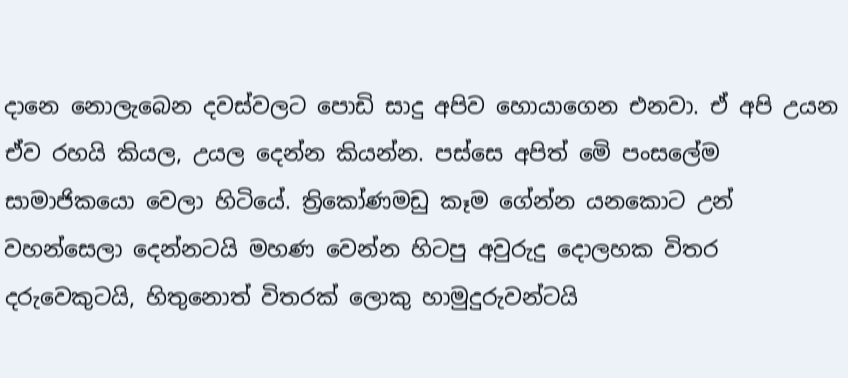දානෙ නොලැබෙන දවස්වලට පොඩි සාදු අපිව හොයාගෙන එනවා. ඒ අපි උයන ඒව රහයි කියල, උයල දෙන්න කියන්න. පස්සෙ අපිත් මෙි පංසලේම සාමාජිකයො වෙලා හිටියේ. ත්‍රිකෝණමඩු කෑම ගේන්න යනකොට උන් වහන්සෙලා දෙන්නටයි මහණ වෙන්න හිටපු අවුරුදු දොලහක විතර දරුවෙකුටයි, හිතුනොත් විතරක් ලොකු හාමුදුරුවන්ටයි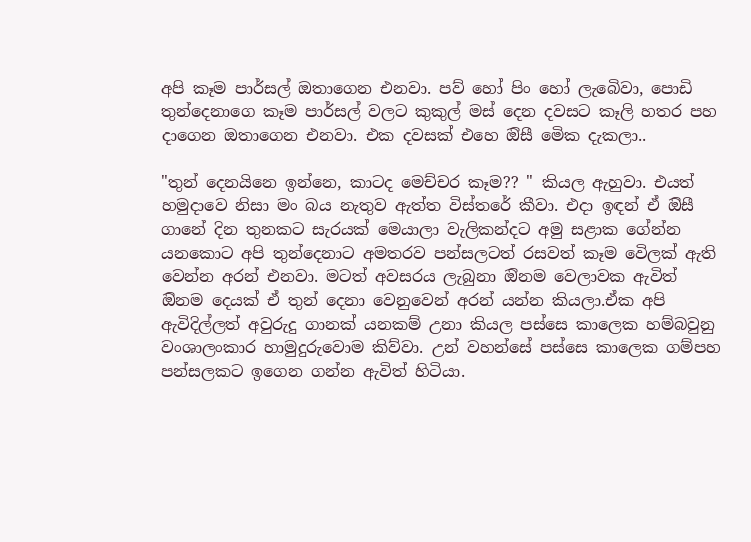අපි කෑම පාර්සල් ඔතාගෙන එනවා. පව් හෝ පිං හෝ ලැබෙිවා, පොඩි තුන්දෙනාගෙ කෑම පාර්සල් වලට කුකුල් මස් දෙන දවසට කෑලි හතර පහ දාගෙන ඔතාගෙන එනවා. එක දවසක් එහෙ ඔිසී මෙික දැකලා..

"තුන් දෙනයිනෙ ඉන්නෙ, කාටද මෙච්චර කෑම?? " කියල ඇහුවා. එයත් හමුදාවෙ නිසා මං බය නැතුව ඇත්ත විස්තරේ කීවා. එදා ඉඳන් ඒ ඔිසී ගානේ දින තුනකට සැරයක් මෙයාලා වැලිකන්දට අමු සළාක ගේන්න යනකොට අපි තුන්දෙනාට අමතරව පන්සලටත් රසවත් කෑම වෙිලක් ඇති වෙන්න අරන් එනවා. මටත් අවසරය ලැබුනා ඔිනම වෙලාවක ඇවිත් ඔිනම දෙයක් ඒ තුන් දෙනා වෙනුවෙන් අරන් යන්න කියලා.ඒක අපි ඇවිදිල්ලත් අවුරුදු ගානක් යනකම් උනා කියල පස්සෙ කාලෙක හම්බවුනු වංශාලංකාර හාමුදුරුවොම කිව්වා. උන් වහන්සේ පස්සෙ කාලෙක ගම්පහ පන්සලකට ඉගෙන ගන්න ඇවිත් හිටියා.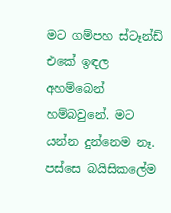මට ගම්පහ ස්ටෑන්ඩ් එකේ ඉඳල අහම්බෙන් හම්බවුනේ. මට යන්න දුන්නෙම නෑ. පස්සෙ බයිසිකලේම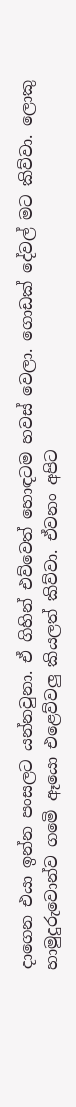දාගෙන එයා ඉන්න පංසලට යන්නවුනා. ඒ ගිහින් එව්වෙත් හොඳටම හවස් වෙලා. ගොඩක් දේවල් මට කිව්වා. ලොකු හාමුදුරුවොන්ව ගමෙි ඈයො එළෙව්වලු කියලත් කිව්වා. ඒවනං අපිට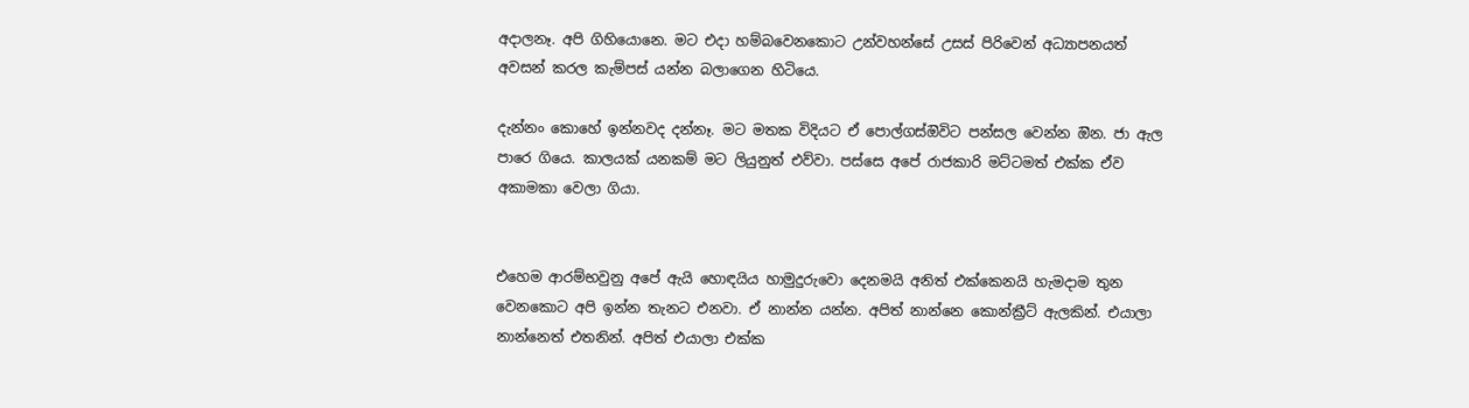අදාලනෑ. අපි ගිහියොනෙ. මට එදා හම්බවෙනකොට උන්වහන්සේ උසස් පිරිවෙන් අධ්‍යාපනයත් අවසන් කරල කැම්පස් යන්න බලාගෙන හිටියෙ.

දැන්නං කොහේ ඉන්නවද දන්නෑ. මට මතක විදියට ඒ පොල්ගස්ඔිවිට පන්සල වෙන්න ඔින. ජා ඇල පාරෙ ගියෙ. කාලයක් යනකම් මට ලියුනුත් එව්වා. පස්සෙ අපේ රාජකාරි මට්ටමත් එක්ක ඒව අකාමකා වෙලා ගියා.


එහෙම ආරම්භවුනු අපේ ඇයි හොඳයිය හාමුදුරුවො දෙනමයි අනිත් එක්කෙනයි හැමදාම තුන වෙනකොට අපි ඉන්න තැනට එනවා. ඒ නාන්න යන්න. අපිත් නාන්නෙ කොන්ක්‍රීට් ඇලකින්. එයාලා නාන්නෙත් එතනින්. අපිත් එයාලා එක්ක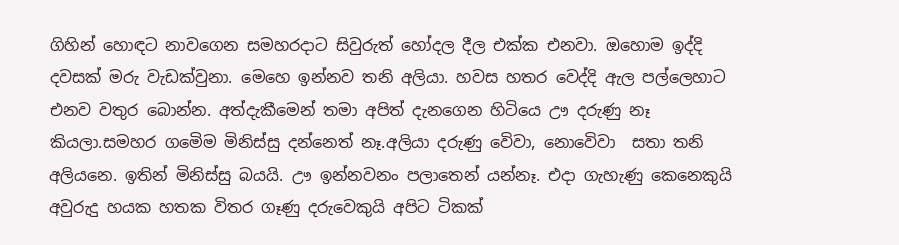ගිහින් හොඳට නාවගෙන සමහරදාට සිවුරුත් හෝදල දීල එක්ක එනවා. ඔහොම ඉද්දි දවසක් මරු වැඩක්වුනා. මෙහෙ ඉන්නව තනි අලියා. හවස හතර වෙද්දි ඇල පල්ලෙහාට එනව වතුර බොන්න. අත්දැකීමෙන් තමා අපිත් දැනගෙන හිටියෙ ඌ දරුණු නෑ කියලා.සමහර ගමෙිම මිනිස්සු දන්නෙත් නෑ.අලියා දරුණු වෙිවා, නොවෙිවා  සතා තනි අලියනෙ. ඉතින් මිනිස්සු බයයි. ඌ ඉන්නවනං පලාතෙන් යන්නෑ. එදා ගැහැණු කෙනෙකුයි අවුරුදු හයක හතක විතර ගෑණු දරුවෙකුයි අපිට ටිකක්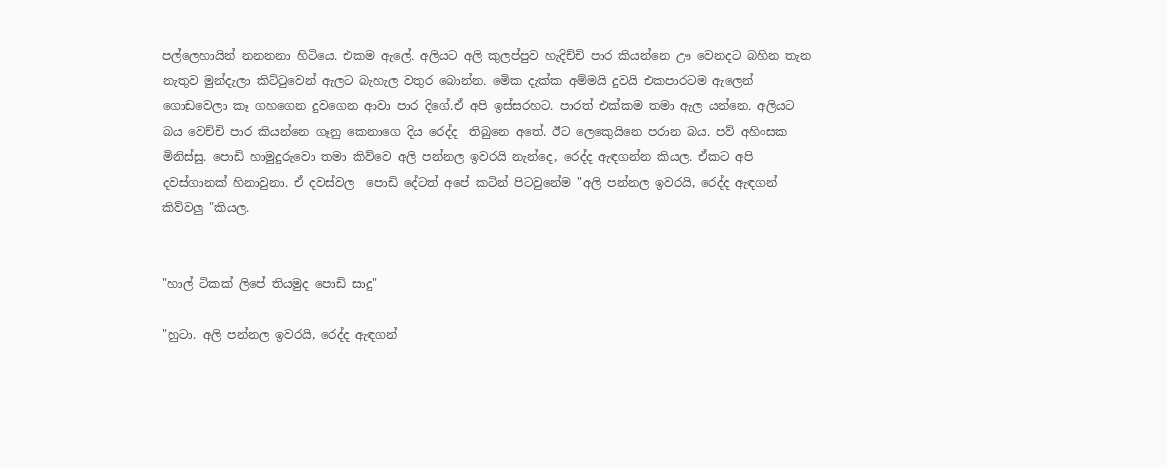පල්ලෙහායින් නනනනා හිටියෙ. එකම ඇලේ. අලියට අලි කුලප්පුව හැදිච්චි පාර කියන්නෙ ඌ වෙනදට බහින තැන නැතුව මුන්දැලා කිට්ටුවෙන් ඇලට බැහැල වතුර බොන්න. මෙික දැක්ක අම්මයි දුවයි එකපාරටම ඇලෙන් ගොඩවෙලා කෑ ගහගෙන දුවගෙන ආවා පාර දිගේ.ඒ අපි ඉස්සරහට. පාරත් එක්කම තමා ඇල යන්නෙ. අලියට බය වෙච්චි පාර කියන්නෙ ගෑනු කෙනාගෙ දිය රෙද්ද  තිබුනෙ අතේ. ඊට ලෙකෙුයිනෙ පරාන බය. පව් අහිංසක මිනිස්සු. පොඩි හාමුදුරුවො තමා කිව්වෙ අලි පන්නල ඉවරයි නැන්දෙ, රෙද්ද ඇඳගන්න කියල. ඒකට අපි දවස්ගානක් හිනාවුනා. ඒ දවස්වල  පොඩි දේටත් අපේ කටින් පිටවුනේම "අලි පන්නල ඉවරයි, රෙද්ද ඇඳගන් කිව්වලු "කියල.


"හාල් ටිකක් ලිපේ තියමුද පොඩි සාදු"

"හුටා. අලි පන්නල ඉවරයි, රෙද්ද ඇඳගන්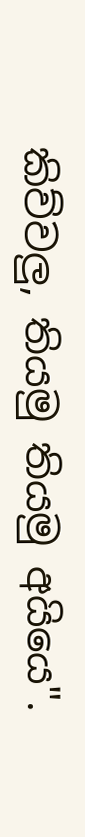කිව්වලු, තියමු තියමු අයියෙ".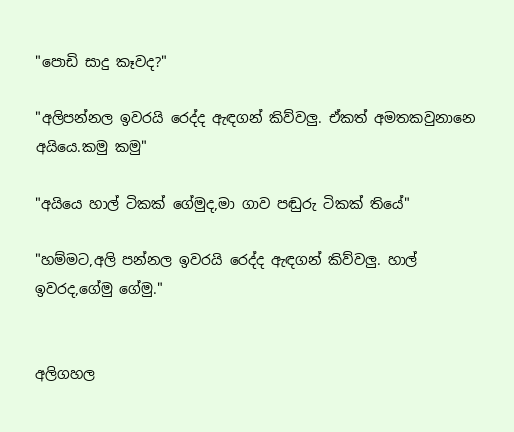"පොඩි සාදු කෑවද?"

"අලිපන්නල ඉවරයි රෙද්ද ඇඳගන් කිව්වලු. ඒකත් අමතකවුනානෙ අයියෙ.කමු කමු"

"අයියෙ හාල් ටිකක් ගේමුද,මා ගාව පඬුරු ටිකක් තියේ"

"හම්මට,අලි පන්නල ඉවරයි රෙද්ද ඇඳගන් කිව්වලු. හාල් ඉවරද,ගේමු ගේමු."


අලිගහල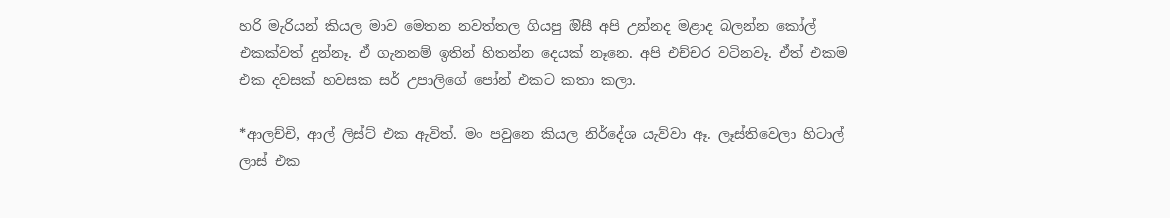හරි මැරියන් කියල මාව මෙතන නවත්තල ගියපු ඔිසී අපි උන්නද මළාද බලන්න කෝල් එකක්වත් දුන්නෑ. ඒ ගැනනම් ඉතින් හිතන්න දෙයක් නෑනෙ. අපි එච්චර වටිනවෑ. ඒත් එකම එක දවසක් හවසක සර් උපාලිගේ පෝන් එකට කතා කලා.

*ආලච්චි, ආල් ලිස්ට් එක ඇවිත්. මං පවුනෙ කියල නිර්දේශ යැව්වා ඈ. ලෑස්තිවෙලා හිටාල් ලාස් එක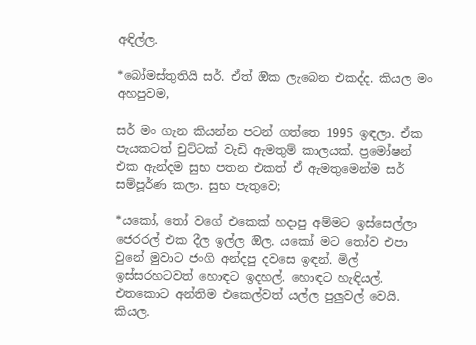අඳිල්ල.

*බෝමස්තුතියි සර්. ඒත් ඔික ලැබෙන එකද්ද. කියල මං අහපුවම,

සර් මං ගැන කියන්න පටන් ගත්තෙ 1995 ඉඳලා. ඒක පැයකටත් චුට්ටක් වැඩි ඇමතුම් කාලයක්. ප්‍රමෝෂන් එක ඇන්දම සුභ පතන එකත් ඒ ඇමතුමෙන්ම සර් සම්පූර්ණ කලා. සුභ පැතුවෙ;

*යකෝ, තෝ වගේ එකෙක් හදාපු අම්මට ඉස්සෙල්ලා ජෙරරල් එක දීල ඉල්ල ඔිල. යකෝ මට තෝව එපා වුනේ මුවාට ජංගි අන්දපු දවසෙ ඉඳන්. මිල් ඉස්සරහටවත් හොඳට ඉදහල්. හොඳට හැඳියල්. එතකොට අන්තිම එකෙල්වත් යල්ල පුලුවල් වෙයි. කියල.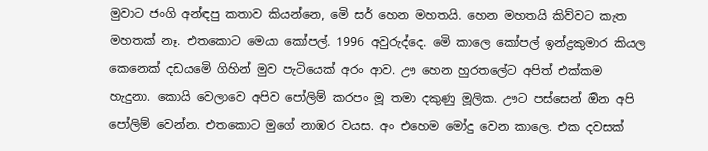මුවාට ජංගි අන්ඳපු කතාව කියන්නෙ, මෙි සර් හෙන මහතයි. හෙන මහතයි කිව්වට කැත මහතක් නෑ. එතකොට මෙයා කෝපල්. 1996 අවුරුද්දෙ. මෙි කාලෙ කෝපල් ඉන්ද්‍රකුමාර කියල කෙනෙක් දඩයමෙි ගිහින් මුව පැටියෙක් අරං ආව. ඌ හෙන හුරතලේට අපිත් එක්කම හැදුනා. කොයි වෙලාවෙ අපිව පෝලිම් කරපං මූ තමා දකුණු මූලික. ඌට පස්සෙන් ඔින අපි පෝලිම් වෙන්න. එතකොට මුගේ නාඹර වයස. අං එහෙම මෝදු වෙන කාලෙ. එක දවසක්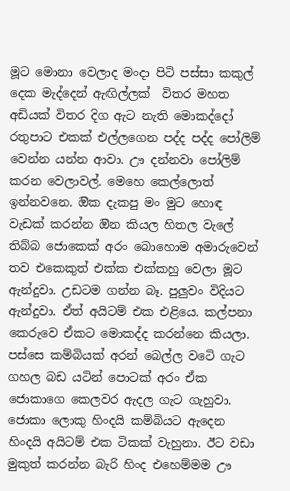මූට මොනා වෙලාද මංදා පිටි පස්සා කකුල් දෙක මැද්දෙන් ඇඟිල්ලක්  විතර මහත අඩියක් විතර දිග ඇට නැති මොකද්දෝ රතුපාට එකක් එල්ලගෙන පද්ද පද්ද පෝලිම් වෙන්න යන්න ආවා. ඌ දන්නවා පෝලිම් කරන වෙලාවල්. මෙහෙ කෙල්ලොත් ඉන්නවනෙ. ඔික දැකපු මං මුට හොඳ වැඩක් කරන්න ඔින කියල හිතල වැලේ තිබ්බ ජොකෙක් අරං බොහොම අමාරුවෙන් තව එකෙකුත් එක්ක එක්කහු වෙලා මූට ඇන්දුවා. උඩටම ගන්න බෑ. පුලුවං විදියට ඇන්දුවා. ඒත් අයිටම් එක එළියෙ. කල්පනා කෙරුවෙ ඒකට මොකද්ද කරන්නෙ කියලා. පස්සෙ කම්බියක් අරන් බෙල්ල වටෙි ගැට ගහල බඩ යටින් පොටක් අරං ඒක ජොකාගෙ කෙලවර ඇදල ගැට ගැහුවා. ජොකා ලොකු හිංදයි කම්බියට ඇදෙන හිංදයි අයිටම් එක ටිකක් වැහුනා. ඊට වඩා මුකුත් කරන්න බැරි හිංද එහෙම්මම ඌ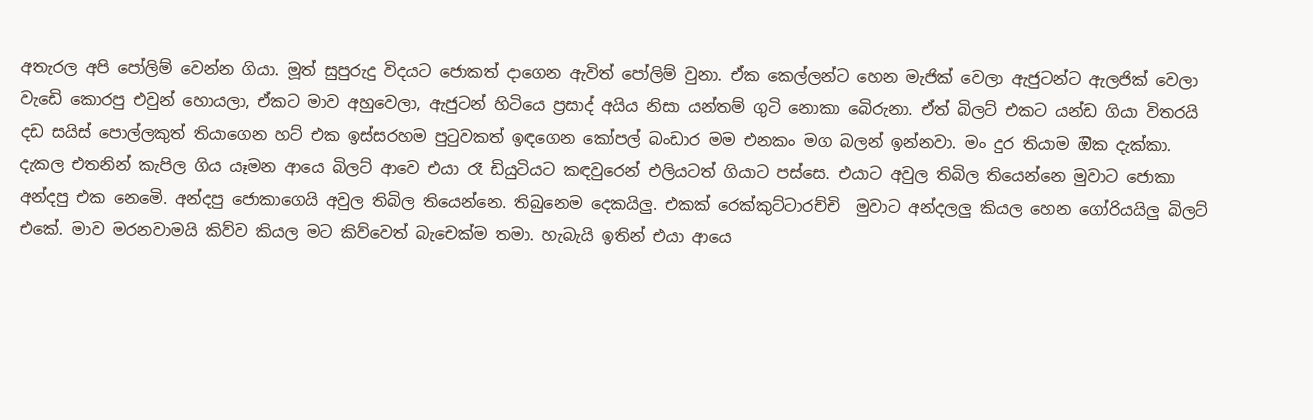අතැරල අපි පෝලිම් වෙන්න ගියා. මූත් සුපුරුදු විදයට ජොකත් දාගෙන ඇවිත් පෝලිම් වුනා. ඒක කෙල්ලන්ට හෙන මැජික් වෙලා ඇජුටන්ට ඇලජික් වෙලා වැඩෙි කොරපු එවුන් හොයලා, ඒකට මාව අහුවෙලා, ඇජුටන් හිටියෙ ප්‍රසාද් අයිය නිසා යන්තම් ගුටි නොකා බෙිරුනා. ඒත් බිලට් එකට යන්ඩ ගියා විතරයි දඩ සයිස් පොල්ලකුත් තියාගෙන හට් එක ඉස්සරහම පුටුවකත් ඉඳගෙන කෝපල් බංඩාර මම එනකං මග බලන් ඉන්නවා. මං දුර තියාම ඔික දැක්කා. දැකල එතනින් කැපිල ගිය යෑමන ආයෙ බිලට් ආවෙ එයා රෑ ඩියුටියට කඳවුරෙන් එලියටත් ගියාට පස්සෙ. එයාට අවුල තිබිල තියෙන්නෙ මුවාට ජොකා අන්දපු එක නෙමෙි. අන්දපු ජොකාගෙයි අවුල තිබිල තියෙන්නෙ. තිබුනෙම දෙකයිලු. එකක් රෙක්කුට්ටාරච්චි  මුවාට අන්දලලු කියල හෙන ගෝරියයිලු බිලට් එකේ. මාව මරනවාමයි කිව්ව කියල මට කිව්වෙත් බැචෙක්ම තමා. හැබැයි ඉතින් එයා ආයෙ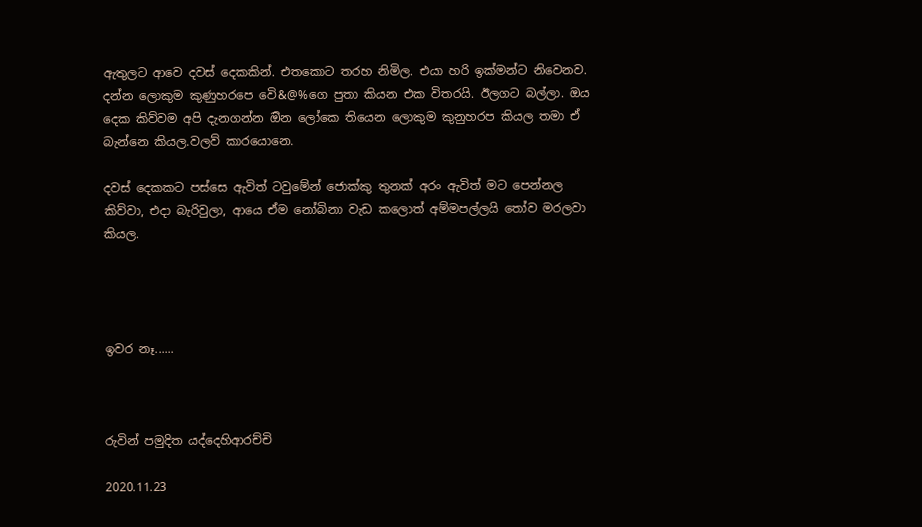ඇතුලට ආවෙ දවස් දෙකකින්. එතකොට තරහ නිමිල. එයා හරි ඉක්මන්ට නිවෙනව. දන්න ලොකුම කුණුහරපෙ වෙි&@%ගෙ පුතා කියන එක විතරයි. ඊලගට බල්ලා. ඔය දෙක කිව්වම අපි දැනගන්න ඔින ලෝකෙ තියෙන ලොකුම කුනුහරප කියල තමා ඒ බැන්නෙ කියල.වලව් කාරයොනෙ.

දවස් දෙකකට පස්සෙ ඇවිත් ටවුමේන් ජොක්කු තුනක් අරං ඇවිත් මට පෙන්නල කිව්වා, එදා බැරිවුලා, ආයෙ ඒම නෝබිනා වැඩ කලොත් අම්මපල්ලයි තෝව මරලවා කියල.




ඉවර නෑ......



රුවින් පමුදිත යද්දෙහිආරච්චි

2020.11.23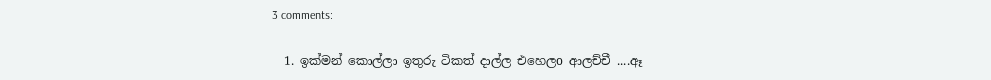3 comments:

  1. ඉක්මන් කොල්ලා ඉතුරු ටිකත් දාල්ල එහෙලo ආලච්චී ....ඈ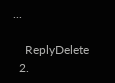...

    ReplyDelete
  2.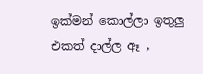ඉක්මන් කොල්ලා ඉතුලු එකත් දාල්ල ඈ ,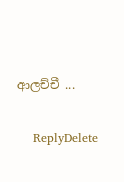ආලච්චී ...

    ReplyDelete